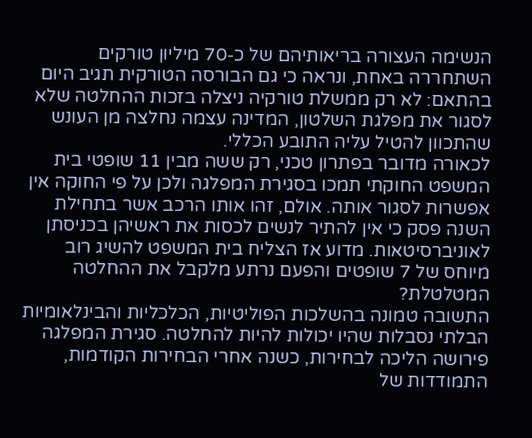הנשימה העצורה בריאותיהם של כ-70 מיליון טורקים השתחררה באחת, ונראה כי גם הבורסה הטורקית תגיב היום בהתאם: לא רק ממשלת טורקיה ניצלה בזכות ההחלטה שלא לסגור את מפלגת השלטון, המדינה עצמה נחלצה מן העונש שהתכוון להטיל עליה התובע הכללי.
לכאורה מדובר בפתרון טכני, רק ששה מבין 11 שופטי בית המשפט החוקתי תמכו בסגירת המפלגה ולכן על פי החוקה אין אפשרות לסגור אותה. אולם, זהו אותו הרכב אשר בתחילת השנה פסק כי אין להתיר לנשים לכסות את ראשיהן בכניסתן לאוניברסיטאות. מדוע אז הצליח בית המשפט להשיג רוב מיוחס של 7 שופטים והפעם נרתע מלקבל את ההחלטה המטלטלת?
התשובה טמונה בהשלכות הפוליטיות, הכלכליות והבינלאומיות הבלתי נסבלות שהיו יכולות להיות להחלטה. סגירת המפלגה פירושה הליכה לבחירות, כשנה אחרי הבחירות הקודמות, התמודדות של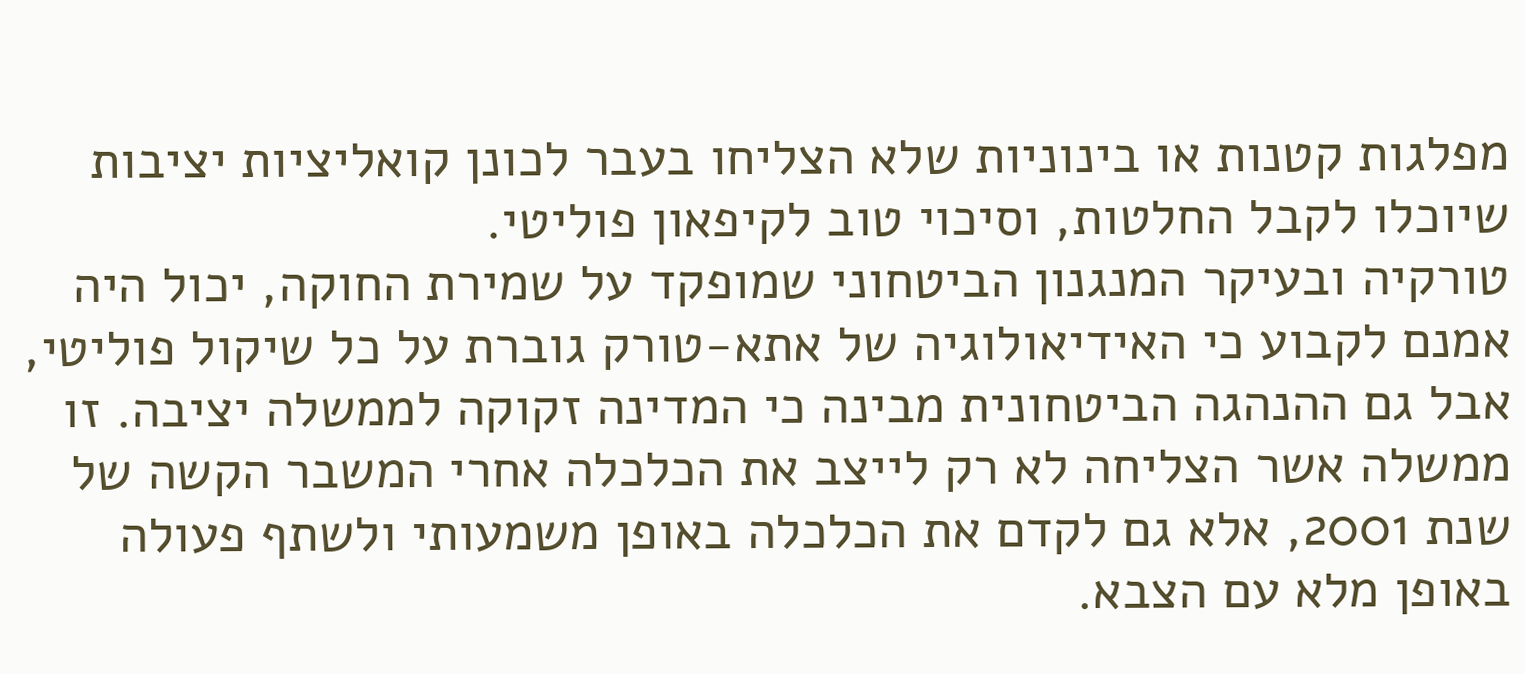מפלגות קטנות או בינוניות שלא הצליחו בעבר לכונן קואליציות יציבות שיוכלו לקבל החלטות, וסיכוי טוב לקיפאון פוליטי.
טורקיה ובעיקר המנגנון הביטחוני שמופקד על שמירת החוקה, יכול היה אמנם לקבוע כי האידיאולוגיה של אתא-טורק גוברת על כל שיקול פוליטי, אבל גם ההנהגה הביטחונית מבינה כי המדינה זקוקה לממשלה יציבה. זו ממשלה אשר הצליחה לא רק לייצב את הכלכלה אחרי המשבר הקשה של שנת 2001, אלא גם לקדם את הכלכלה באופן משמעותי ולשתף פעולה באופן מלא עם הצבא.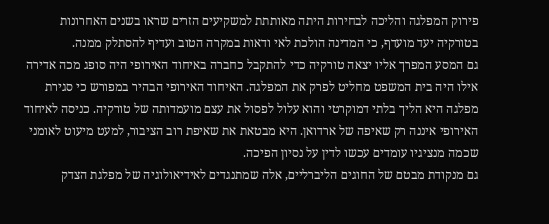פירוק המפלגה והליכה לבחירות היתה מאותתת למשקיעים הזרים שראו בשנים האחרונות בטורקיה יעד מועדף, כי המדינה הולכת לאי ודאות במקרה הטוב ועדיף להסתלק ממנה.
גם המסע המפרך אליו יצאה טורקיה כדי להתקבל כחברה באיחוד האירופי היה סופג מכה אדירה אילו היה בית המשפט מחליט לפרק את המפלגה. האיחוד האירופי הבהיר במפורש כי סגירת מפלגה היא הליך בלתי דמוקרטי והוא עלול לפסול את עצם מועמדותה של טורקיה. כניסה לאיחוד האירופי איננה רק שאיפה של ארדואן. היא מבטאת את שאיפת רוב הציבור, למעט מיעוט לאומני שכמה מנציגיו עומדים עכשו לדין על נסיון הפיכה.
גם מנקודת מבטם של החוגים הליברליים, אלה שמתנגדים לאידיאולוגיה של מפלגת הצדק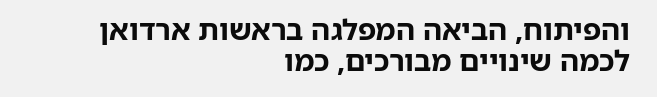והפיתוח, הביאה המפלגה בראשות ארדואן לכמה שינויים מבורכים, כמו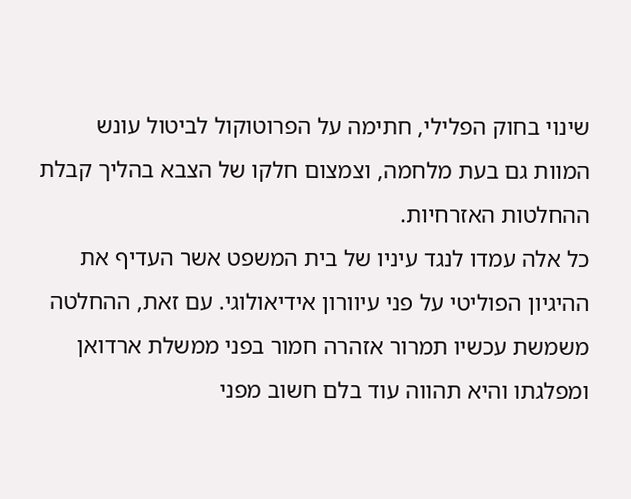שינוי בחוק הפלילי, חתימה על הפרוטוקול לביטול עונש המוות גם בעת מלחמה, וצמצום חלקו של הצבא בהליך קבלת ההחלטות האזרחיות.
כל אלה עמדו לנגד עיניו של בית המשפט אשר העדיף את ההיגיון הפוליטי על פני עיוורון אידיאולוגי. עם זאת, ההחלטה משמשת עכשיו תמרור אזהרה חמור בפני ממשלת ארדואן ומפלגתו והיא תהווה עוד בלם חשוב מפני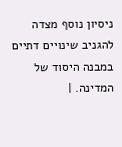ניסיון נוסף מצדה להגניב שינויים דתיים במבנה היסוד של המדינה. |